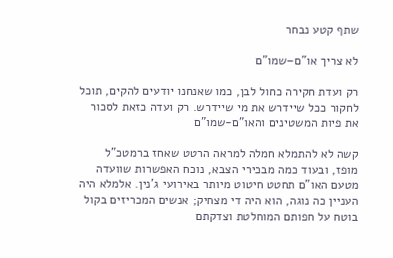שתף קטע נבחר

לא צריך או"ם–שמו"ם

רק ועדת חקירה כחול לבן, כמו שאנחנו יודעים להקים, תוכל לחקור ככל שיידרש את מי שיידרש. רק ועדה כזאת לסכור את פיות המשטינים והאו"ם-שמו"ם

קשה לא להתמלא חמלה למראה הרטט שאחז ברמטכ"ל מופז, ובעוד כמה מבכירי הצבא, נוכח האפשרות שוועדה מטעם האו"ם תחטט חיטוט מיותר באירועי ג'נין. אלמלא היה העניין כה נוגה, הוא היה די מצחיק; אנשים המכריזים בקול בוטח על חפותם המוחלטת וצדקתם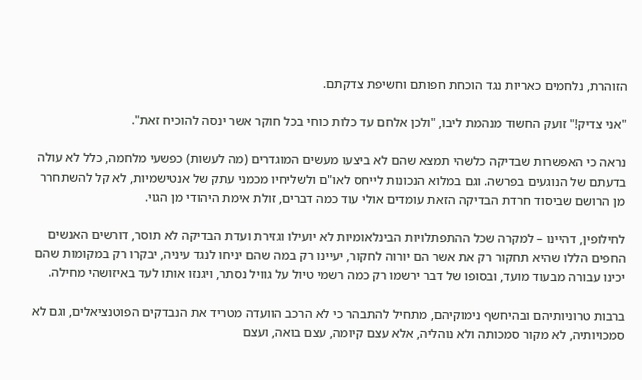הזוהרת, נלחמים כאריות נגד הוכחת חפותם וחשיפת צדקתם.

"אני צדיק!" זועק החשוד מנהמת ליבו, "ולכן אלחם עד כלות כוחי בכל חוקר אשר ינסה להוכיח זאת".

נראה כי האפשרות שבדיקה כלשהי תמצא שהם לא ביצעו מעשים המוגדרים (מה לעשות) כפשעי מלחמה, כלל לא עולה בדעתם של הנוגעים בפרשה. וגם במלוא הנכונות לייחס לאו"ם ולשליחיו מכמני עתק של אנטישמיות, לא קל להשתחרר מן הרושם שביסוד חרדת הבדיקה הזאת עומדים אולי עוד כמה דברים, זולת אימת היהודי מן הגוי.

לחילופין, דהיינו – למקרה שכל ההתפתלויות הבינלאומיות לא יועילו וגזירת ועדת הבדיקה לא תוסר, דורשים האנשים החפים הללו שהיא תחקור רק את אשר הם יורוה לחקור, יעיינו רק במה שהם יניחו לנגד עיניה, יבקרו רק במקומות שהם יכינו עבורה מבעוד מועד, ובסופו של דבר ירשמו רק כמה רשמי טיול על גוויל נסתר, ויגנזו אותו לעד באיזושהי מחילה.

ברבות טרוניותיהם ובהיחשף נימוקיהם, מתחיל להתבהר כי לא הרכב הוועדה מטריד את הנבדקים הפוטנציאלים, וגם לא סמכויותיה, לא מקור סמכותה ולא נוהליה, אלא עצם קיומה, עצם בואה, ועצם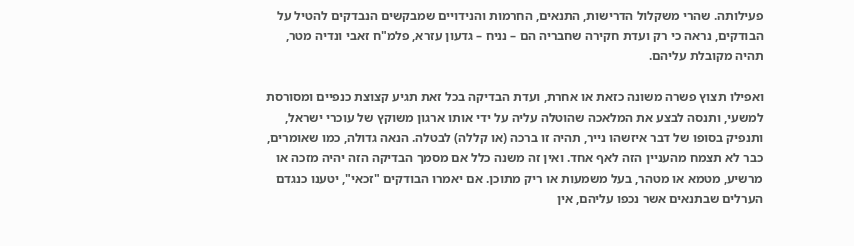פעילותה. שהרי משקלול הדרישות, התנאים, החרמות והנידויים שמבקשים הנבדקים להטיל על הבודקים, נראה כי רק ועדת חקירה שחבריה הם – נניח – גדעון עזרא, פלמ"ח זאבי ונדיה מטר, תהיה מקובלת עליהם.

ואפילו תצוץ פשרה משונה כזאת או אחרת, ועדת הבדיקה בכל זאת תגיע קצוצת כנפיים ומסורסת למשעי, ותנסה לבצע את המלאכה שהוטלה עליה על ידי אותו ארגון משוקץ של עוכרי ישראל, ותנפיק בסופו של דבר איזשהו נייר, תהיה זו ברכה (או קללה) לבטלה. הנאה גדולה, כמו שאומרים, כבר לא תצמח מהעניין הזה לאף אחד. ואין זה משנה כלל אם מסמך הבדיקה הזה יהיה מזכה או מרשיע, מטמא או מטהר, בעל משמעות או ריק מתוכן. אם יאמרו הבודקים "זכאי", יטענו כנגדם הערלים שבתנאים אשר נכפו עליהם, אין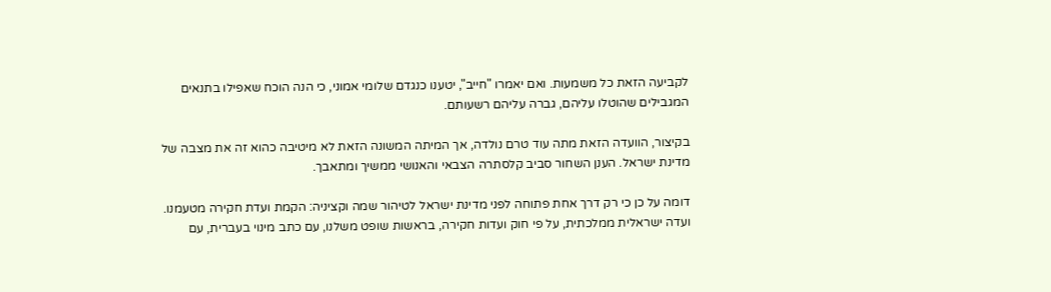לקביעה הזאת כל משמעות. ואם יאמרו "חייב", יטענו כנגדם שלומי אמוני, כי הנה הוכח שאפילו בתנאים המגבילים שהוטלו עליהם, גברה עליהם רשעותם.

בקיצור, הוועדה הזאת מתה עוד טרם נולדה, אך המיתה המשונה הזאת לא מיטיבה כהוא זה את מצבה של מדינת ישראל. הענן השחור סביב קלסתרה הצבאי והאנושי ממשיך ומתאבך.

דומה על כן כי רק דרך אחת פתוחה לפני מדינת ישראל לטיהור שמה וקציניה: הקמת ועדת חקירה מטעמנו. ועדה ישראלית ממלכתית, על פי חוק ועדות חקירה, בראשות שופט משלנו, עם כתב מינוי בעברית, עם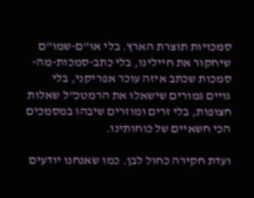סמכויות תוצרת הארץ. בלי או"ם-שמו"ם שיחקור את חיילינו, בלי כתב-סמכות-מה-סמכות שכתב איזה עוכר אפריקני, בלי גויים גמורים שישאלו את הרמטכ"ל שאלות חצופות, בלי זרים ומוזרים שיבהו במסמכים הכי חשאיים של כוחותינו.

ועדת חקירה כחול לבן. כמו שאנחנו יודעים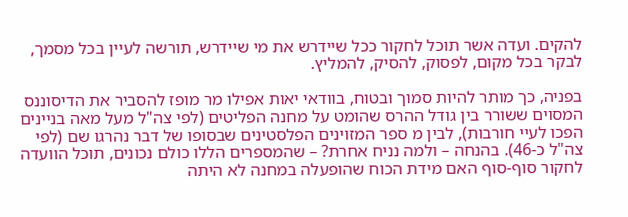להקים. ועדה אשר תוכל לחקור ככל שיידרש את מי שיידרש, תורשה לעיין בכל מסמך, לבקר בכל מקום, לפסוק, להסיק, להמליץ.

בפניה, כך מותר להיות סמוך ובטוח, בוודאי יאות אפילו מר מופז להסביר את הדיסוננס המסוים ששורר בין גודל ההרס שהומט על מחנה הפליטים (לפי צה"ל מעל מאה בניינים הפכו לעיי חורבות), לבין מ ספר המזוינים הפלסטינים שבסופו של דבר נהרגו שם (לפי צה"ל כ-46). בהנחה – ולמה נניח אחרת? – שהמספרים הללו כולם נכונים, תוכל הוועדה לחקור סוף-סוף האם מידת הכוח שהופעלה במחנה לא היתה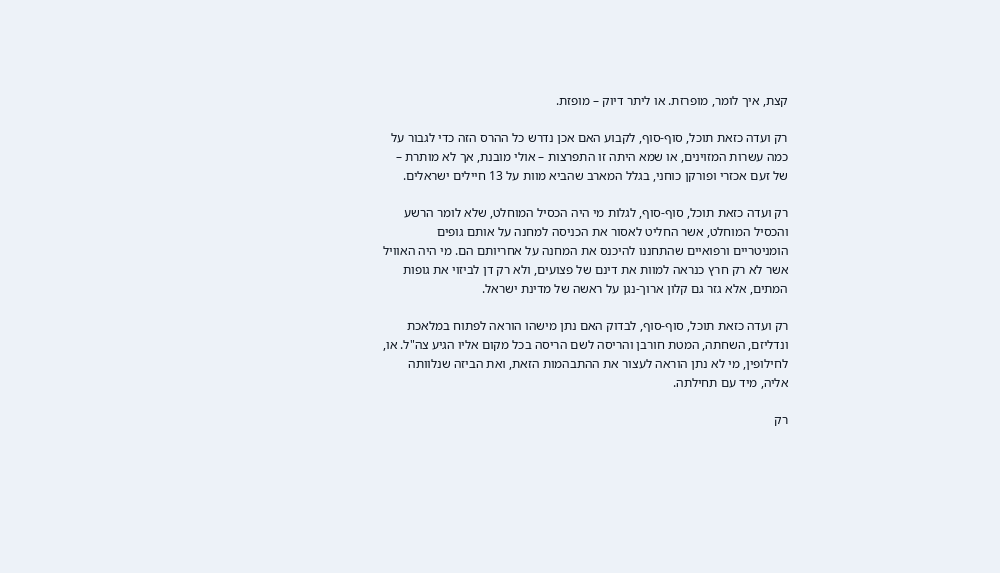קצת, איך לומר, מופרזת. או ליתר דיוק – מופזת.

רק ועדה כזאת תוכל, סוף-סוף, לקבוע האם אכן נדרש כל ההרס הזה כדי לגבור על כמה עשרות המזוינים, או שמא היתה זו התפרצות – אולי מובנת, אך לא מותרת – של זעם אכזרי ופורקן כוחני, בגלל המארב שהביא מוות על 13 חיילים ישראלים.

רק ועדה כזאת תוכל, סוף-סוף, לגלות מי היה הכסיל המוחלט, שלא לומר הרשע והכסיל המוחלט, אשר החליט לאסור את הכניסה למחנה על אותם גופים הומניטריים ורפואיים שהתחננו להיכנס את המחנה על אחריותם הם. מי היה האוויל אשר לא רק חרץ כנראה למוות את דינם של פצועים, ולא רק דן לביזוי את גופות המתים, אלא גזר גם קלון ארוך-נגן על ראשה של מדינת ישראל.

רק ועדה כזאת תוכל, סוף-סוף, לבדוק האם נתן מישהו הוראה לפתוח במלאכת ונדליזם, השחתה, המטת חורבן והריסה לשם הריסה בכל מקום אליו הגיע צה"ל. או, לחילופין, מי לא נתן הוראה לעצור את ההתבהמות הזאת, ואת הביזה שנלוותה אליה, מיד עם תחילתה.

רק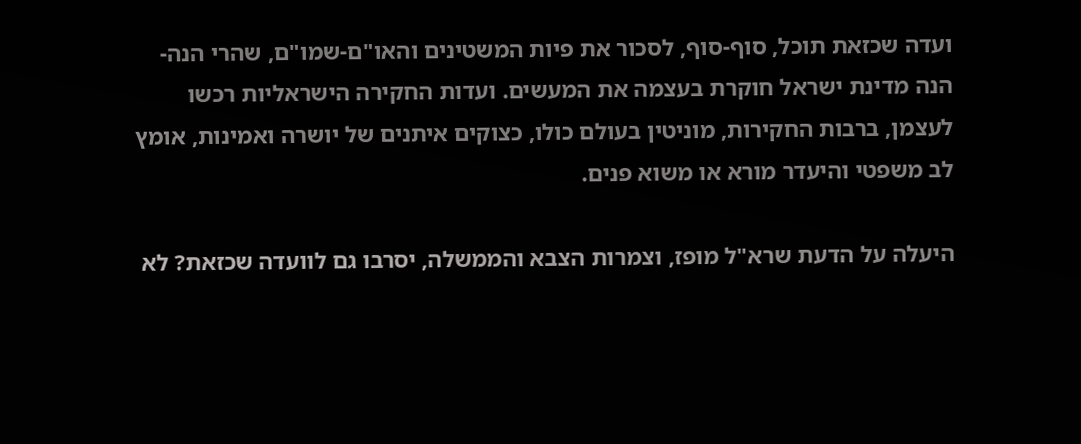ועדה שכזאת תוכל, סוף-סוף, לסכור את פיות המשטינים והאו"ם-שמו"ם, שהרי הנה-הנה מדינת ישראל חוקרת בעצמה את המעשים. ועדות החקירה הישראליות רכשו לעצמן, ברבות החקירות, מוניטין בעולם כולו, כצוקים איתנים של יושרה ואמינות, אומץ לב משפטי והיעדר מורא או משוא פנים.

היעלה על הדעת שרא"ל מופז, וצמרות הצבא והממשלה, יסרבו גם לוועדה שכזאת? לא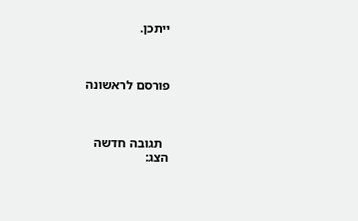ייתכן.



פורסם לראשונה



  תגובה חדשה
הצג: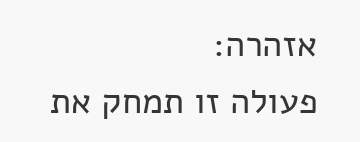אזהרה:
פעולה זו תמחק את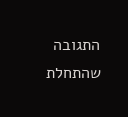התגובה שהתחלת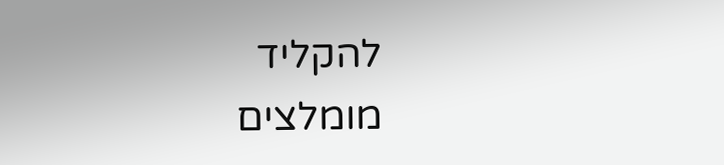להקליד
מומלצים